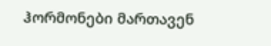ჰორმონები მართავენ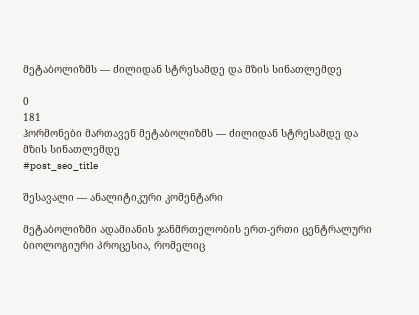მეტაბოლიზმს — ძილიდან სტრესამდე და მზის სინათლემდე

0
181
ჰორმონები მართავენ მეტაბოლიზმს — ძილიდან სტრესამდე და მზის სინათლემდე
#post_seo_title

შესავალი — ანალიტიკური კომენტარი

მეტაბოლიზმი ადამიანის ჯანმრთელობის ერთ-ერთი ცენტრალური ბიოლოგიური პროცესია, რომელიც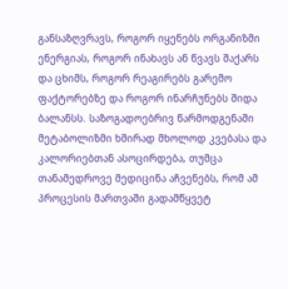განსაზღვრავს, როგორ იყენებს ორგანიზმი ენერგიას, როგორ ინახავს ან წვავს შაქარს და ცხიმს, როგორ რეაგირებს გარემო ფაქტორებზე და როგორ ინარჩუნებს შიდა ბალანსს. საზოგადოებრივ წარმოდგენაში მეტაბოლიზმი ხშირად მხოლოდ კვებასა და კალორიებთან ასოცირდება, თუმცა თანამედროვე მედიცინა აჩვენებს, რომ ამ პროცესის მართვაში გადამწყვეტ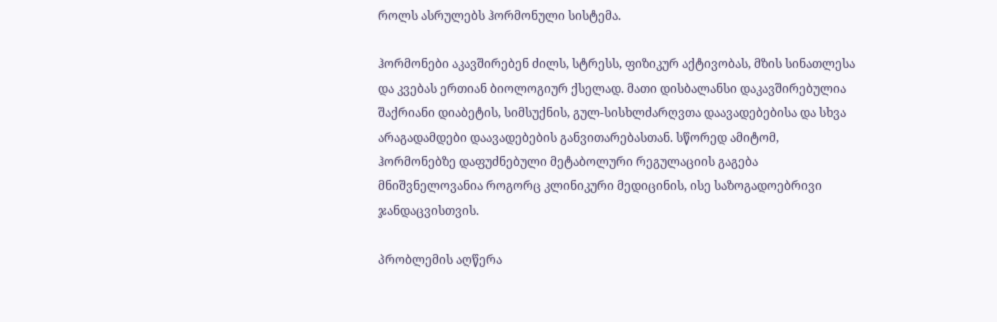როლს ასრულებს ჰორმონული სისტემა.

ჰორმონები აკავშირებენ ძილს, სტრესს, ფიზიკურ აქტივობას, მზის სინათლესა და კვებას ერთიან ბიოლოგიურ ქსელად. მათი დისბალანსი დაკავშირებულია შაქრიანი დიაბეტის, სიმსუქნის, გულ-სისხლძარღვთა დაავადებებისა და სხვა არაგადამდები დაავადებების განვითარებასთან. სწორედ ამიტომ, ჰორმონებზე დაფუძნებული მეტაბოლური რეგულაციის გაგება მნიშვნელოვანია როგორც კლინიკური მედიცინის, ისე საზოგადოებრივი ჯანდაცვისთვის.

პრობლემის აღწერა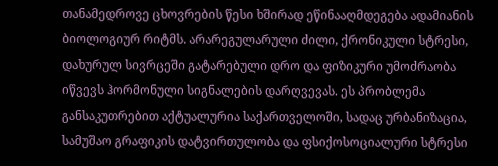თანამედროვე ცხოვრების წესი ხშირად ეწინააღმდეგება ადამიანის ბიოლოგიურ რიტმს. არარეგულარული ძილი, ქრონიკული სტრესი, დახურულ სივრცეში გატარებული დრო და ფიზიკური უმოძრაობა იწვევს ჰორმონული სიგნალების დარღვევას. ეს პრობლემა განსაკუთრებით აქტუალურია საქართველოში, სადაც ურბანიზაცია, სამუშაო გრაფიკის დატვირთულობა და ფსიქოსოციალური სტრესი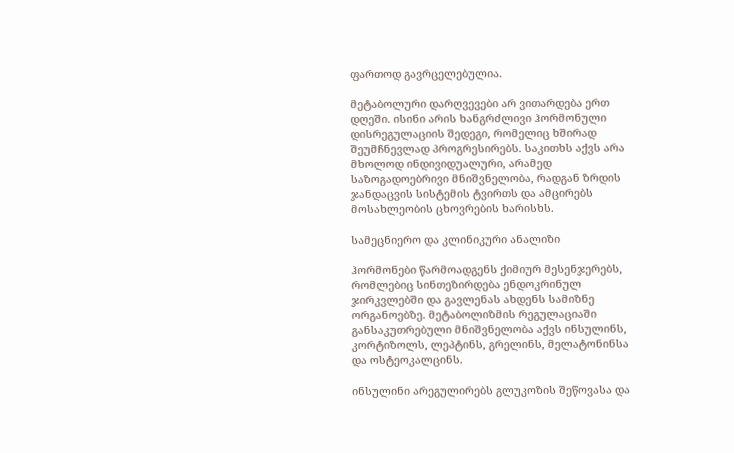ფართოდ გავრცელებულია.

მეტაბოლური დარღვევები არ ვითარდება ერთ დღეში. ისინი არის ხანგრძლივი ჰორმონული დისრეგულაციის შედეგი, რომელიც ხშირად შეუმჩნევლად პროგრესირებს. საკითხს აქვს არა მხოლოდ ინდივიდუალური, არამედ საზოგადოებრივი მნიშვნელობა, რადგან ზრდის ჯანდაცვის სისტემის ტვირთს და ამცირებს მოსახლეობის ცხოვრების ხარისხს.

სამეცნიერო და კლინიკური ანალიზი

ჰორმონები წარმოადგენს ქიმიურ მესენჯერებს, რომლებიც სინთეზირდება ენდოკრინულ ჯირკვლებში და გავლენას ახდენს სამიზნე ორგანოებზე. მეტაბოლიზმის რეგულაციაში განსაკუთრებული მნიშვნელობა აქვს ინსულინს, კორტიზოლს, ლეპტინს, გრელინს, მელატონინსა და ოსტეოკალცინს.

ინსულინი არეგულირებს გლუკოზის შეწოვასა და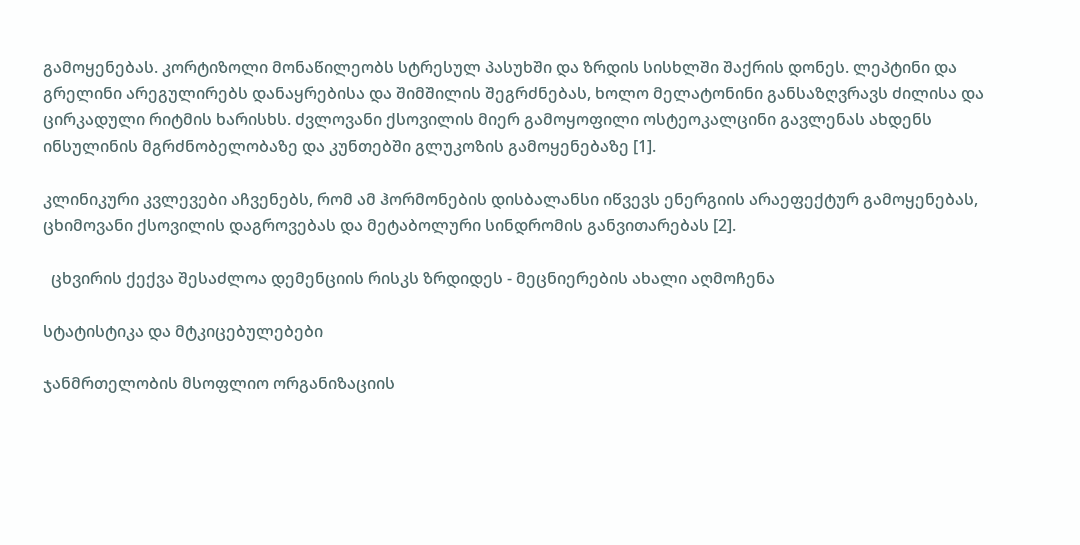გამოყენებას. კორტიზოლი მონაწილეობს სტრესულ პასუხში და ზრდის სისხლში შაქრის დონეს. ლეპტინი და გრელინი არეგულირებს დანაყრებისა და შიმშილის შეგრძნებას, ხოლო მელატონინი განსაზღვრავს ძილისა და ცირკადული რიტმის ხარისხს. ძვლოვანი ქსოვილის მიერ გამოყოფილი ოსტეოკალცინი გავლენას ახდენს ინსულინის მგრძნობელობაზე და კუნთებში გლუკოზის გამოყენებაზე [1].

კლინიკური კვლევები აჩვენებს, რომ ამ ჰორმონების დისბალანსი იწვევს ენერგიის არაეფექტურ გამოყენებას, ცხიმოვანი ქსოვილის დაგროვებას და მეტაბოლური სინდრომის განვითარებას [2].

  ცხვირის ქექვა შესაძლოა დემენციის რისკს ზრდიდეს - მეცნიერების ახალი აღმოჩენა

სტატისტიკა და მტკიცებულებები

ჯანმრთელობის მსოფლიო ორგანიზაციის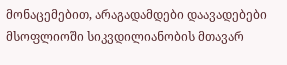მონაცემებით, არაგადამდები დაავადებები მსოფლიოში სიკვდილიანობის მთავარ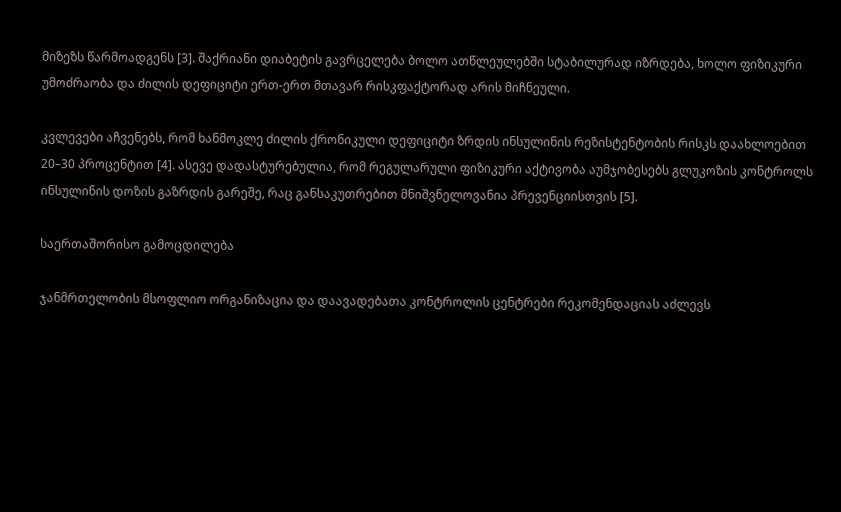მიზეზს წარმოადგენს [3]. შაქრიანი დიაბეტის გავრცელება ბოლო ათწლეულებში სტაბილურად იზრდება, ხოლო ფიზიკური უმოძრაობა და ძილის დეფიციტი ერთ-ერთ მთავარ რისკფაქტორად არის მიჩნეული.

კვლევები აჩვენებს, რომ ხანმოკლე ძილის ქრონიკული დეფიციტი ზრდის ინსულინის რეზისტენტობის რისკს დაახლოებით 20–30 პროცენტით [4]. ასევე დადასტურებულია, რომ რეგულარული ფიზიკური აქტივობა აუმჯობესებს გლუკოზის კონტროლს ინსულინის დოზის გაზრდის გარეშე, რაც განსაკუთრებით მნიშვნელოვანია პრევენციისთვის [5].

საერთაშორისო გამოცდილება

ჯანმრთელობის მსოფლიო ორგანიზაცია და დაავადებათა კონტროლის ცენტრები რეკომენდაციას აძლევს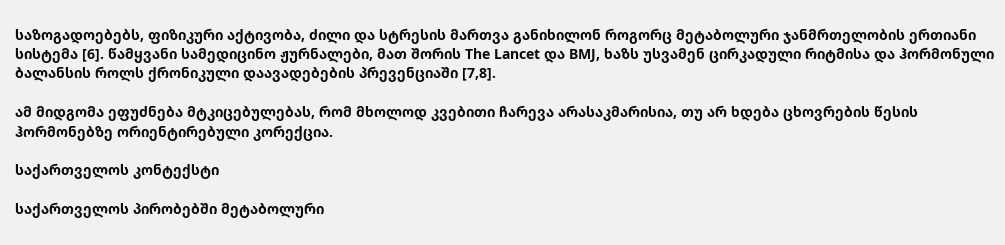საზოგადოებებს, ფიზიკური აქტივობა, ძილი და სტრესის მართვა განიხილონ როგორც მეტაბოლური ჯანმრთელობის ერთიანი სისტემა [6]. წამყვანი სამედიცინო ჟურნალები, მათ შორის The Lancet და BMJ, ხაზს უსვამენ ცირკადული რიტმისა და ჰორმონული ბალანსის როლს ქრონიკული დაავადებების პრევენციაში [7,8].

ამ მიდგომა ეფუძნება მტკიცებულებას, რომ მხოლოდ კვებითი ჩარევა არასაკმარისია, თუ არ ხდება ცხოვრების წესის ჰორმონებზე ორიენტირებული კორექცია.

საქართველოს კონტექსტი

საქართველოს პირობებში მეტაბოლური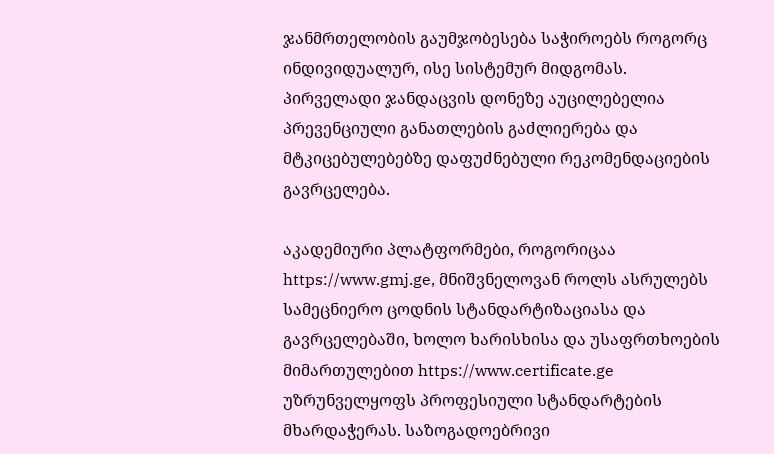ჯანმრთელობის გაუმჯობესება საჭიროებს როგორც ინდივიდუალურ, ისე სისტემურ მიდგომას. პირველადი ჯანდაცვის დონეზე აუცილებელია პრევენციული განათლების გაძლიერება და მტკიცებულებებზე დაფუძნებული რეკომენდაციების გავრცელება.

აკადემიური პლატფორმები, როგორიცაა https://www.gmj.ge, მნიშვნელოვან როლს ასრულებს სამეცნიერო ცოდნის სტანდარტიზაციასა და გავრცელებაში, ხოლო ხარისხისა და უსაფრთხოების მიმართულებით https://www.certificate.ge უზრუნველყოფს პროფესიული სტანდარტების მხარდაჭერას. საზოგადოებრივი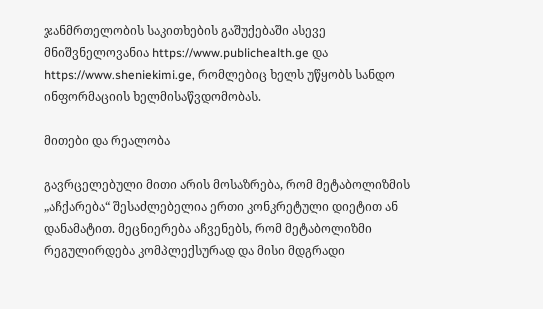ჯანმრთელობის საკითხების გაშუქებაში ასევე მნიშვნელოვანია https://www.publichealth.ge და https://www.sheniekimi.ge, რომლებიც ხელს უწყობს სანდო ინფორმაციის ხელმისაწვდომობას.

მითები და რეალობა

გავრცელებული მითი არის მოსაზრება, რომ მეტაბოლიზმის „აჩქარება“ შესაძლებელია ერთი კონკრეტული დიეტით ან დანამატით. მეცნიერება აჩვენებს, რომ მეტაბოლიზმი რეგულირდება კომპლექსურად და მისი მდგრადი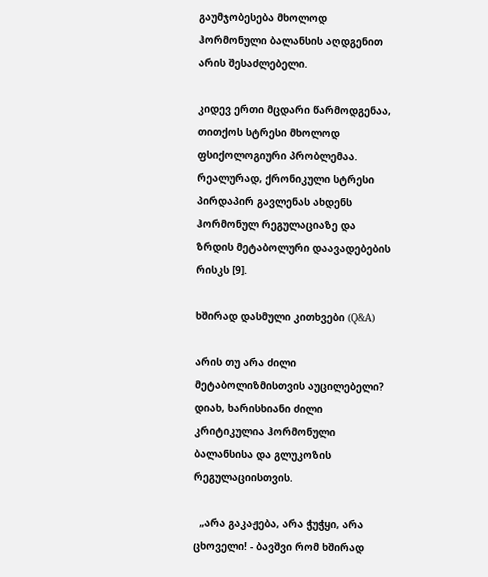გაუმჯობესება მხოლოდ ჰორმონული ბალანსის აღდგენით არის შესაძლებელი.

კიდევ ერთი მცდარი წარმოდგენაა, თითქოს სტრესი მხოლოდ ფსიქოლოგიური პრობლემაა. რეალურად, ქრონიკული სტრესი პირდაპირ გავლენას ახდენს ჰორმონულ რეგულაციაზე და ზრდის მეტაბოლური დაავადებების რისკს [9].

ხშირად დასმული კითხვები (Q&A)

არის თუ არა ძილი მეტაბოლიზმისთვის აუცილებელი?
დიახ, ხარისხიანი ძილი კრიტიკულია ჰორმონული ბალანსისა და გლუკოზის რეგულაციისთვის.

  „არა გაკაჟება, არა ჭუჭყი, არა ცხოველი! - ბავშვი რომ ხშირად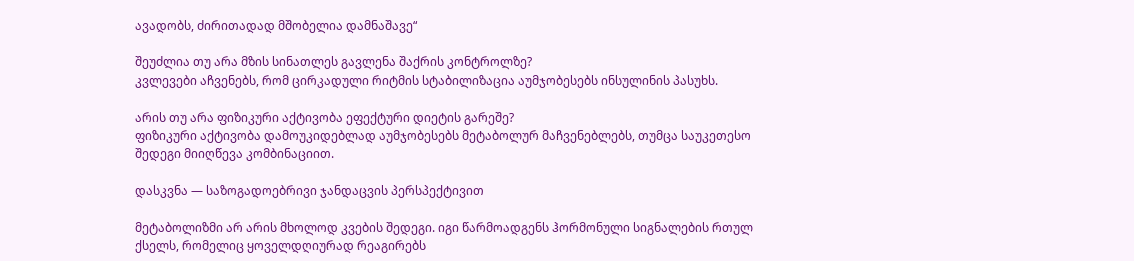ავადობს, ძირითადად მშობელია დამნაშავე“

შეუძლია თუ არა მზის სინათლეს გავლენა შაქრის კონტროლზე?
კვლევები აჩვენებს, რომ ცირკადული რიტმის სტაბილიზაცია აუმჯობესებს ინსულინის პასუხს.

არის თუ არა ფიზიკური აქტივობა ეფექტური დიეტის გარეშე?
ფიზიკური აქტივობა დამოუკიდებლად აუმჯობესებს მეტაბოლურ მაჩვენებლებს, თუმცა საუკეთესო შედეგი მიიღწევა კომბინაციით.

დასკვნა — საზოგადოებრივი ჯანდაცვის პერსპექტივით

მეტაბოლიზმი არ არის მხოლოდ კვების შედეგი. იგი წარმოადგენს ჰორმონული სიგნალების რთულ ქსელს, რომელიც ყოველდღიურად რეაგირებს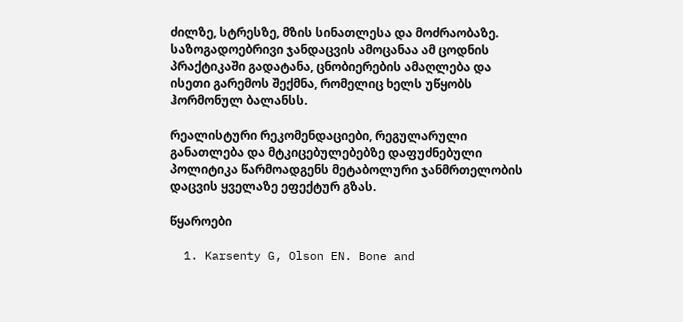ძილზე, სტრესზე, მზის სინათლესა და მოძრაობაზე. საზოგადოებრივი ჯანდაცვის ამოცანაა ამ ცოდნის პრაქტიკაში გადატანა, ცნობიერების ამაღლება და ისეთი გარემოს შექმნა, რომელიც ხელს უწყობს ჰორმონულ ბალანსს.

რეალისტური რეკომენდაციები, რეგულარული განათლება და მტკიცებულებებზე დაფუძნებული პოლიტიკა წარმოადგენს მეტაბოლური ჯანმრთელობის დაცვის ყველაზე ეფექტურ გზას.

წყაროები

  1. Karsenty G, Olson EN. Bone and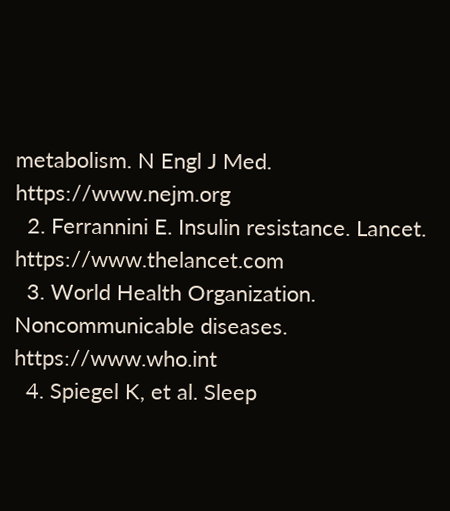metabolism. N Engl J Med. https://www.nejm.org
  2. Ferrannini E. Insulin resistance. Lancet. https://www.thelancet.com
  3. World Health Organization. Noncommunicable diseases. https://www.who.int
  4. Spiegel K, et al. Sleep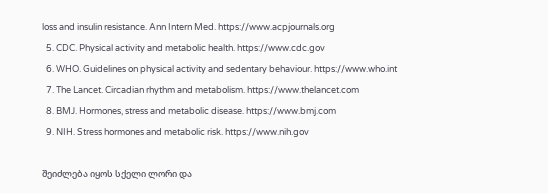loss and insulin resistance. Ann Intern Med. https://www.acpjournals.org
  5. CDC. Physical activity and metabolic health. https://www.cdc.gov
  6. WHO. Guidelines on physical activity and sedentary behaviour. https://www.who.int
  7. The Lancet. Circadian rhythm and metabolism. https://www.thelancet.com
  8. BMJ. Hormones, stress and metabolic disease. https://www.bmj.com
  9. NIH. Stress hormones and metabolic risk. https://www.nih.gov

შეიძლება იყოს სქელი ლორი და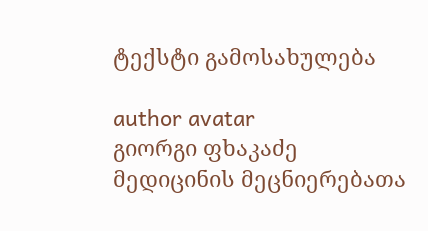ტექსტი გამოსახულება

author avatar
გიორგი ფხაკაძე
მედიცინის მეცნიერებათა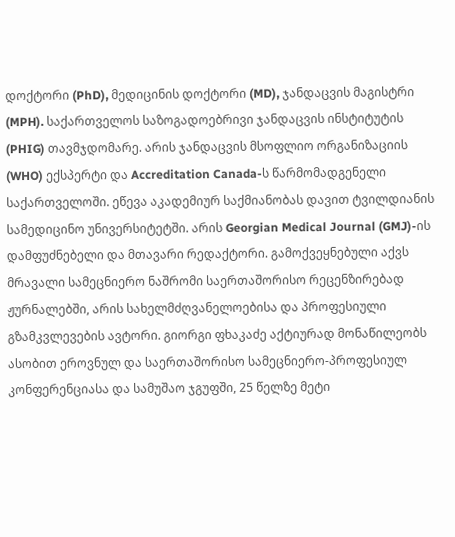დოქტორი (PhD), მედიცინის დოქტორი (MD), ჯანდაცვის მაგისტრი (MPH). საქართველოს საზოგადოებრივი ჯანდაცვის ინსტიტუტის (PHIG) თავმჯდომარე. არის ჯანდაცვის მსოფლიო ორგანიზაციის (WHO) ექსპერტი და Accreditation Canada-ს წარმომადგენელი საქართველოში. ეწევა აკადემიურ საქმიანობას დავით ტვილდიანის სამედიცინო უნივერსიტეტში. არის Georgian Medical Journal (GMJ)-ის დამფუძნებელი და მთავარი რედაქტორი. გამოქვეყნებული აქვს მრავალი სამეცნიერო ნაშრომი საერთაშორისო რეცენზირებად ჟურნალებში, არის სახელმძღვანელოებისა და პროფესიული გზამკვლევების ავტორი. გიორგი ფხაკაძე აქტიურად მონაწილეობს ასობით ეროვნულ და საერთაშორისო სამეცნიერო-პროფესიულ კონფერენციასა და სამუშაო ჯგუფში, 25 წელზე მეტი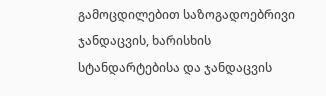გამოცდილებით საზოგადოებრივი ჯანდაცვის, ხარისხის სტანდარტებისა და ჯანდაცვის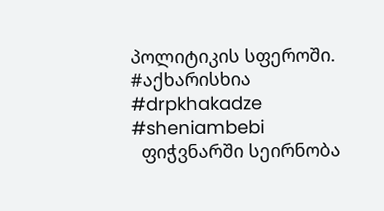პოლიტიკის სფეროში. #აქხარისხია #drpkhakadze #sheniambebi
  ფიჭვნარში სეირნობა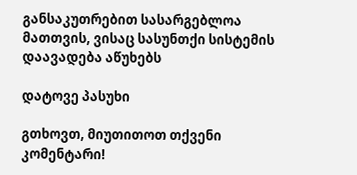განსაკუთრებით სასარგებლოა მათთვის, ვისაც სასუნთქი სისტემის დაავადება აწუხებს

დატოვე პასუხი

გთხოვთ, მიუთითოთ თქვენი კომენტარი!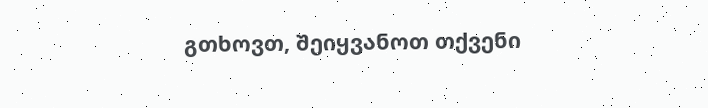გთხოვთ, შეიყვანოთ თქვენი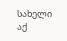სახელი აქ